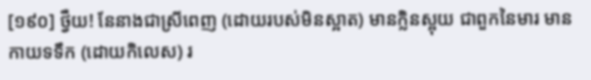[១៩០] ថ្វឺយ! នែនាងជាស្រីពេញ (ដោយរបស់មិនស្អាត) មានក្លិនស្អុយ ជាពួកនៃមារ មានកាយទទឹក (ដោយកិលេស) រ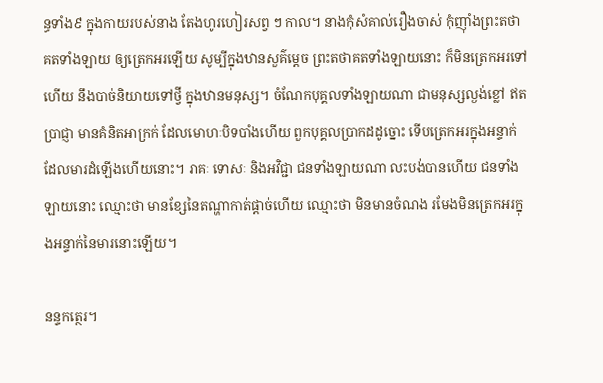ន្ធទាំង៩ ក្នុងកាយរបស់នាង តែងហូរហៀរសព្វ ៗ កាល។ នាងកុំសំគាល់រឿងចាស់ កុំញ៉ាំងព្រះតថាគតទាំងឡាយ ឲ្យត្រេកអរឡើយ សូម្បីក្នុងឋានសួគ៌ម្តេច ព្រះតថាគតទាំងឡាយនោះ ក៏មិនត្រេកអរទៅហើយ នឹងបាច់និយាយទៅថ្វី ក្នុងឋានមនុស្ស។ ចំណែកបុគ្គលទាំងឡាយណា ជាមនុស្សល្ងង់ខ្លៅ ឥតប្រាជ្ញា មានគំនិតអាក្រក់ ដែលមោហៈបិទបាំងហើយ ពួកបុគ្គលប្រាកដដូច្នោះ ទើបត្រេកអរក្នុងអន្ទាក់ដែលមារដំឡើងហើយនោះ។ រាគៈ ទោសៈ និងអវិជ្ជា ជនទាំងឡាយណា លះបង់បានហើយ ជនទាំងឡាយនោះ ឈ្មោះថា មានខ្សែនៃតណ្ហាកាត់ផ្តាច់ហើយ ឈ្មោះថា មិនមានចំណង រមែងមិនត្រេកអរក្នុងអន្ទាក់នៃមារនោះឡើយ។

នន្ទកត្ថេរ។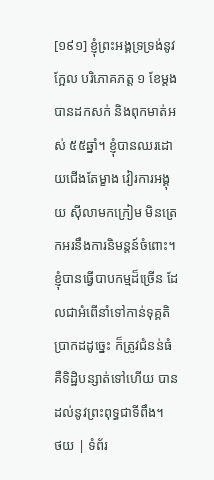[១៩១] ខ្ញុំព្រះអង្គទ្រទ្រង់នូវក្អែល បរិភោគភត្ត ១ ខែម្ដង បានដកសក់ និងពុកមាត់អស់ ៥៥ឆ្នាំ។ ខ្ញុំបានឈរដោយជើងតែម្ខាង វៀរការអង្គុយ ស៊ីលាមកក្រៀម មិនត្រេកអរនឹងការនិមន្ដន៍ចំពោះ។ ខ្ញុំបានធ្វើបាបកម្មដ៏ច្រើន ដែលជាអំពើនាំទៅកាន់ទុគ្គតិប្រាកដដូច្នេះ ក៏ត្រូវជំនន់ធំ គឺទិដ្ឋិបន្សាត់ទៅហើយ បានដល់នូវព្រះពុទ្ធជាទីពឹង។
ថយ | ទំព័រ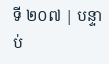ទី ២០៧ | បន្ទាប់